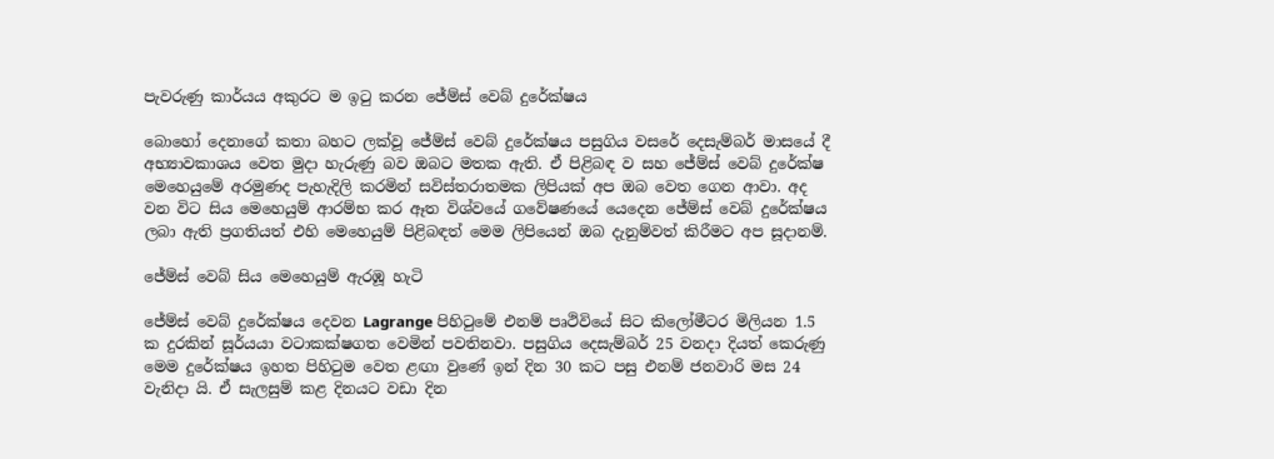පැවරුණු කාර්යය අකුරට ම ඉටු කරන ජේම්ස් වෙබ් දුරේක්ෂය

බොහෝ දෙනාගේ කතා බහට ලක්වූ ජේම්ස් වෙබ් දුරේක්ෂය පසුගිය වසරේ දෙසැම්බර් මාසයේ දී අභ්‍යාවකාශය වෙත මුදා හැරුණු බව ඔබට මතක ඇති. ඒ පිළිබඳ ව සහ ජේම්ස් වෙබ් දුරේක්ෂ මෙහෙයුමේ අරමුණද පැහැදිලි කරමින් සවිස්‍තරාතමක ලිපියක් අප ඔබ වෙත ගෙන ආවා. අද වන විට සිය මෙහෙයුම් ආරම්භ කර ඈත විශ්වයේ ගවේෂණයේ යෙදෙන ජේම්ස් වෙබ් දුරේක්ෂය ලබා ඇති ප්‍රගතියත් එහි මෙහෙයුම් පිළිබඳත් මෙම ලිපියෙන් ඔබ දැනුම්වත් කිරීමට අප සූදානම්.

ජේම්ස් වෙබ් සිය මෙහෙයුම් ඇරඹූ හැටි

ජේම්ස් වෙබ් දුරේක්ෂය දෙවන Lagrange පිහිටුමේ එනම් පෘථිවියේ සිට කිලෝමීටර මිලියන 1.5 ක දුරකින් සූර්යයා වටාකක්ෂගත වෙමින් පවතිනවා. පසුගිය දෙසැම්බර් 25 වනදා දියත් කෙරුණු මෙම දුරේක්ෂය ඉහත පිහිටුම වෙත ළඟා වුණේ ඉන් දින 30 කට පසු එනම් ජනවාරි මස 24 වැනිදා යි. ඒ සැලසුම් කළ දිනයට වඩා දින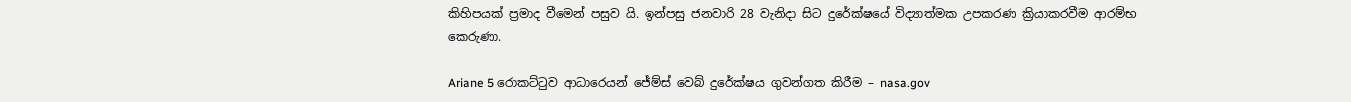කිහිපයක් ප්‍රමාද වීමෙන් පසුව යි. ඉන්පසු ජනවාරි 28 වැනිදා සිට දුරේක්ෂයේ විද්‍යාත්මක උපකරණ ක්‍රියාකරවීම ආරම්භ කෙරුණා.

Ariane 5 රොකට්ටුව ආධාරෙයන් ජේම්ස් වෙබ් දුරේක්ෂය ගුවන්ගත කිරීම – nasa.gov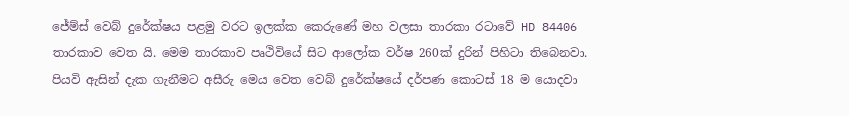ජේම්ස් වෙබ් දුරේක්ෂය පළමු වරට ඉලක්ක කෙරුණේ මහ වලසා තාරකා රටාවේ HD 84406 තාරකාව වෙත යි. මෙම තාරකාව පෘථිවියේ සිට ආලෝක වර්ෂ 260ක් දුරින් පිහිටා තිබෙනවා. පියවි ඇසින් දැක ගැනීමට අසීරු මෙය වෙත වෙබ් දුරේක්ෂයේ දර්පණ කොටස් 18 ම යොදවා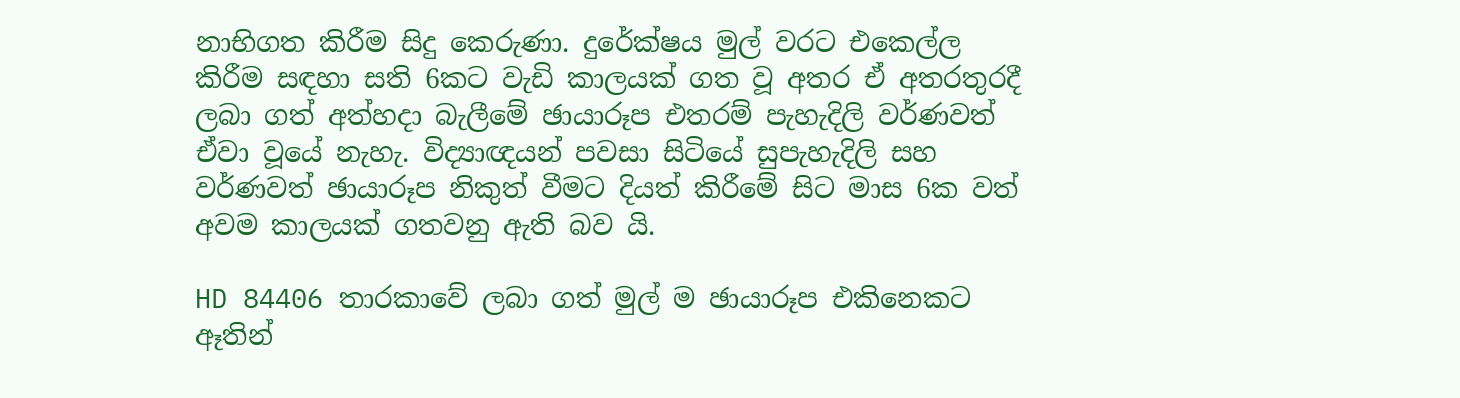නාභිගත කිරීම සිදු කෙරුණා. දුරේක්ෂය මුල් වරට එකෙල්ල කිරීම සඳහා සති 6කට වැඩි කාලයක් ගත වූ අතර ඒ අතරතුරදී ලබා ගත් අත්හදා බැලීමේ ඡායාරූප එතරම් පැහැදිලි වර්ණවත් ඒවා වූයේ නැහැ. විද්‍යාඥයන් පවසා සිටියේ සුපැහැදිලි සහ වර්ණවත් ඡායාරූප නිකුත් වීමට දියත් කිරීමේ සිට මාස 6ක වත් අවම කාලයක් ගතවනු ඇති බව යි.

HD 84406 තාරකාවේ ලබා ගත් මුල් ම ඡායාරූප එකිනෙකට ඈතින්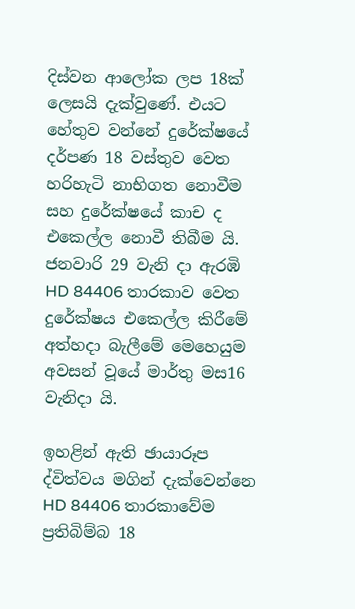දිස්වන ආලෝක ලප 18ක් ලෙසයි දැක්වුණේ. එයට හේතුව වන්නේ දුරේක්ෂයේ දර්පණ 18 වස්තුව වෙත හරිහැටි නාභිගත නොවීම සහ දුරේක්ෂයේ කාච ද එකෙල්ල නොවී තිබීම යි. ජනවාරි 29 වැනි දා ඇරඹි HD 84406 තාරකාව වෙත දුරේක්ෂය එකෙල්ල කිරීමේ අත්හදා බැලීමේ මෙහෙයුම අවසන් වූයේ මාර්තු මස16 වැනිදා යි.

ඉහළින් ඇති ඡායාරූප ද්විත්වය මගින් දැක්වෙන්නෙ HD 84406 තාරකාවේම ප්‍රතිබිම්බ 18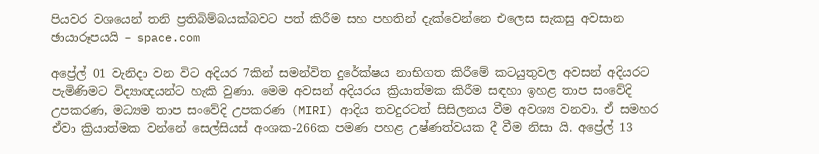පියවර වශයෙන් තනි ප්‍රතිබිම්බයක්බවට පත් කිරීම සහ පහතින් දැක්වෙන්නෙ එලෙස සැකසු අවසාන ඡායාරූපයයි – space.com

අප්‍රේල් 01 වැනිදා වන විට අදියර 7කින් සමන්විත දුරේක්ෂය නාභිගත කිරීමේ කටයුතුවල අවසන් අදියරට පැමිණිමට විද්‍යාඥයන්ට හැකි වුණා. මෙම අවසන් අදියරය ක්‍රියාත්මක කිරීම සඳහා ඉහළ තාප සංවේදි උපකරණ, මධ්‍යම තාප සංවේදි උපකරණ (MIRI) ආදිය තවදුරටත් සිසිලනය වීම අවශ්‍ය වනවා. ඒ සමහර ඒවා ක්‍රියාත්මක වන්නේ සෙල්සියස් අංශක-266ක පමණ පහළ උෂ්ණත්වයක දී වීම නිසා යි. අප්‍රේල් 13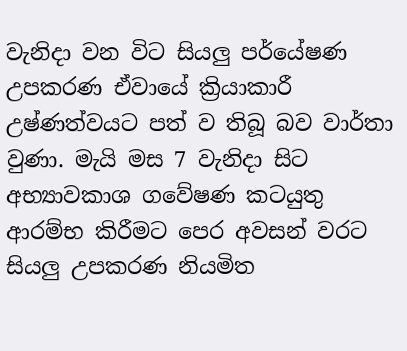වැනිදා වන විට සියලු පර්යේෂණ උපකරණ ඒවායේ ක්‍රියාකාරී උෂ්ණත්වයට පත් ව තිබූ බව වාර්තා වුණා. මැයි මස 7 වැනිදා සිට අභ්‍යාවකාශ ගවේෂණ කටයුතු ආරම්භ කිරීමට පෙර අවසන් වරට සියලු උපකරණ නියමිත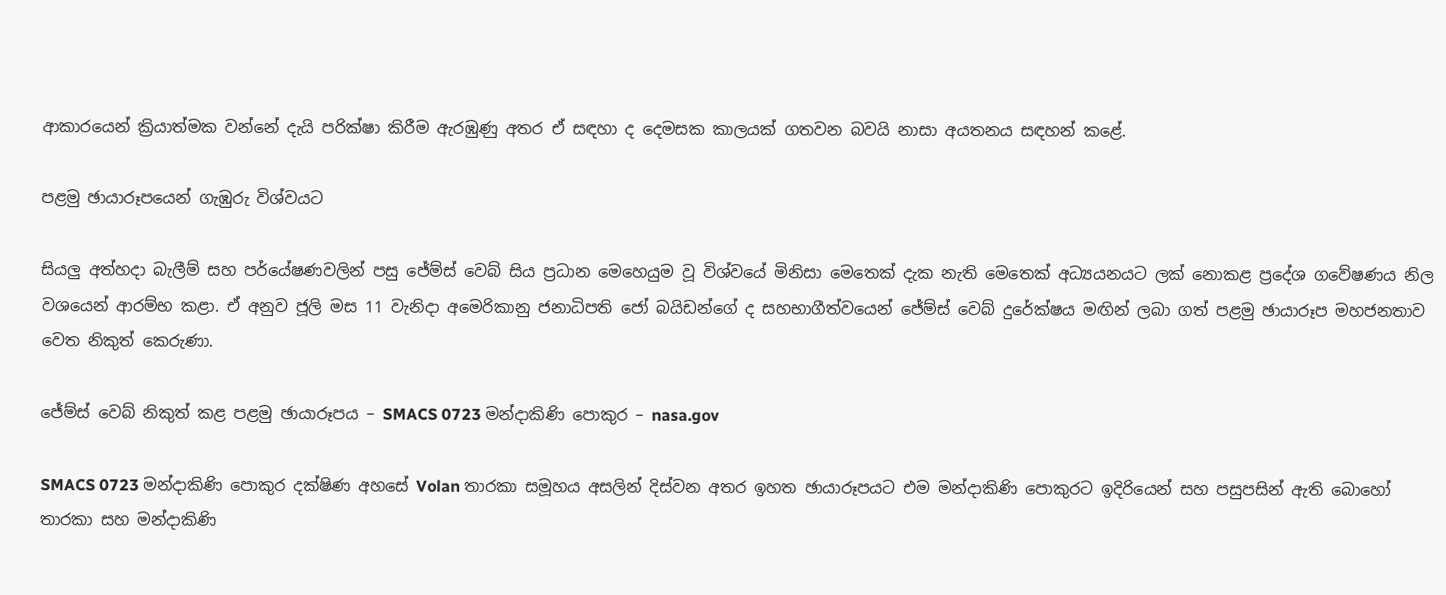ආකාරයෙන් ක්‍රියාත්මක වන්නේ දැයි පරික්ෂා කිරීම ඇරඹුණු අතර ඒ සඳහා ද දෙමසක කාලයක් ගතවන බවයි නාසා අයතනය සඳහන් කළේ.

පළමු ඡායාරූපයෙන් ගැඹුරු විශ්වයට

සියලු අත්හදා බැලීම් සහ පර්යේෂණවලින් පසු ජේම්ස් වෙබ් සිය ප්‍රධාන මෙහෙයුම වූ විශ්වයේ මිනිසා මෙතෙක් දැක නැති මෙතෙක් අධ්‍යයනයට ලක් නොකළ ප්‍රදේශ ගවේෂණය නිල වශයෙන් ආරම්භ කළා. ඒ අනුව ජූලි මස 11 වැනිදා අමෙරිකානු ජනාධිපති ජෝ බයිඩන්ගේ ද සහභාගීත්වයෙන් ජේම්ස් වෙබ් දුරේක්ෂය මඟින් ලබා ගත් පළමු ඡායාරූප මහජනතාව වෙත නිකුත් කෙරුණා.

ජේම්ස් වෙබ් නිකුත් කළ පළමු ඡායාරූපය – SMACS 0723 මන්දාකිණි පොකුර – nasa.gov

SMACS 0723 මන්දාකිණි පොකුර දක්ෂිණ අහසේ Volan තාරකා සමූහය අසලින් දිස්වන අතර ඉහත ඡායාරූපයට එම මන්දාකිණි පොකුරට ඉදිරියෙන් සහ පසුපසින් ඇති බොහෝ තාරකා සහ මන්දාකිණි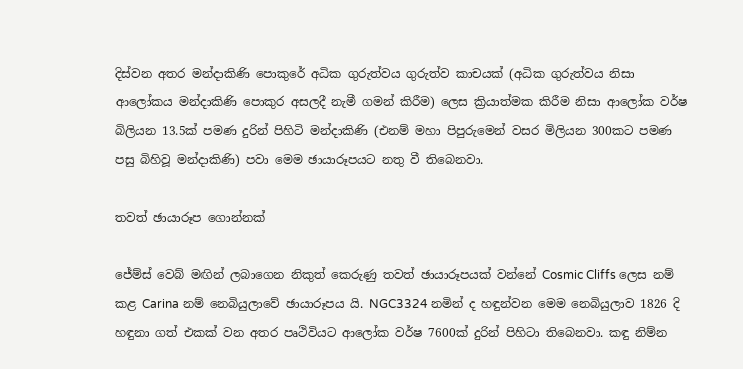දිස්වන අතර මන්දාකිණි පොකුරේ අධික ගුරුත්වය ගුරුත්ව කාචයක් (අධික ගුරුත්වය නිසා ආලෝකය මන්දාකිණි පොකුර අසලදී නැමී ගමන් කිරීම) ලෙස ක්‍රියාත්මක කිරීම නිසා ආලෝක වර්ෂ බිලියන 13.5ක් පමණ දුරින් පිහිටි මන්දාකිණි (එනම් මහා පිපුරුමෙන් වසර මිලියන 300කට පමණ පසු බිහිවූ මන්දාකිණි) පවා මෙම ඡායාරූපයට නතු වී තිබෙනවා.

තවත් ඡායාරූප ගොන්නක්

ජේම්ස් වෙබ් මඟින් ලබාගෙන නිකුත් කෙරුණු තවත් ඡායාරූපයක් වන්නේ Cosmic Cliffs ලෙස නම් කළ Carina නම් නෙබියුලාවේ ඡායාරූපය යි. NGC3324 නමින් ද හඳුන්වන මෙම නෙබියුලාව 1826 දි හඳුනා ගත් එකක් වන අතර පෘථිවියට ආලෝක වර්ෂ 7600ක් දුරින් පිහිටා තිබෙනවා. කඳු නිම්න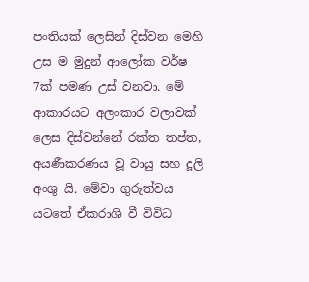පංතියක් ලෙසින් දිස්වන මෙහි උස ම මුදුන් ආලෝක වර්ෂ 7ක් පමණ උස් වනවා. මේ ආකාරයට අලංකාර වලාවක් ලෙස දිස්වන්නේ රක්ත තප්ත, අයණීකරණය වූ වායු සහ දූලි අංශු යි. මේවා ගුරුත්වය යටතේ ඒකරාශි වී විවිධ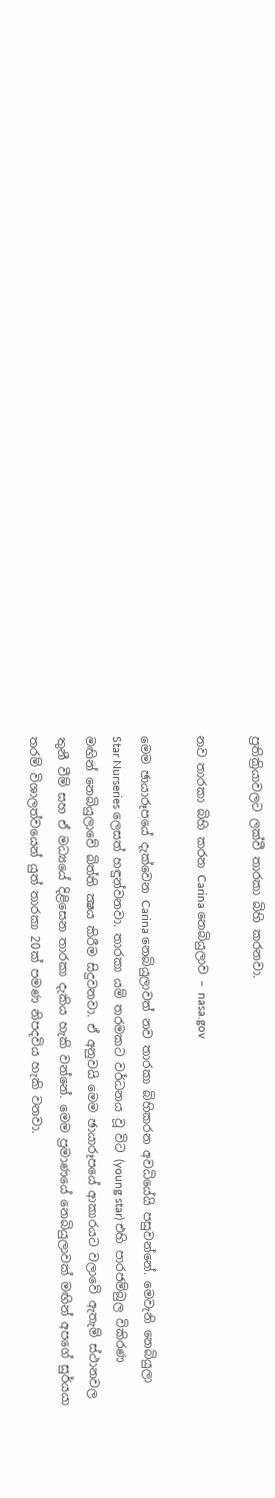ප්‍රතික්‍රියාවලට ලක්වී තාරකා බිහි කරනවා.

නව තාරකා බිහි කරන Carina නෙබියුලාව – nasa.gov

මෙම ඡායාරූපයේ දැක්වෙන Carina නෙබියුලාවත් නව තාරකා බිහිකරන අවධියේයි පසුවන්නේ. මෙවැනි නෙබියුලා Star Nurseries ලෙසත් හඳුන්වනවා. තාරකා යම් තරමකට වර්ධනය වූ විට (young star) එහි පාරජම්බුල විකිරණ මඟින් නෙබියුලාවේ බිත්ති ක්‍ෂය කිරීම සිදුවනවා. ඒ අනුවයි මෙම ඡායාරූපයේ ආකාරයට වලාවේ ඇතැම් ස්ථානවල තුනී වීම් සහ ඒ මධ්‍යයේ දිළිසෙන තාරකා දැකිය හැකි වන්නේ. මෙම ප්‍රමාණයේ නෙබියුලාවක් මඟින් අපගේ සුර්යයා තරම් විශාලත්වයෙන් යුත් තාරකා 20ක් පමණ නිපදවිය හැකි වනවා.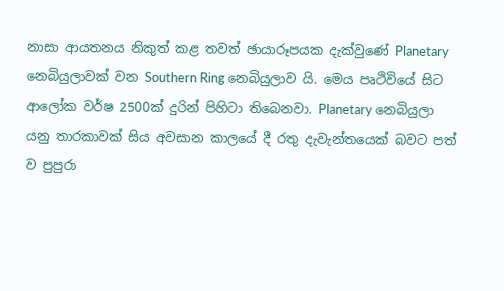නාසා ආයතනය නිකුත් කළ තවත් ඡායාරූපයක දැක්වුණේ Planetary නෙබියුලාවක් වන Southern Ring නෙබියුලාව යි. මෙය පෘථිවියේ සිට ආලෝක වර්ෂ 2500ක් දුරින් පිහිටා තිබෙනවා. Planetary නෙබියුලා යනු තාරකාවක් සිය අවසාන කාලයේ දී රතු දැවැන්තයෙක් බවට පත් ව පුපුරා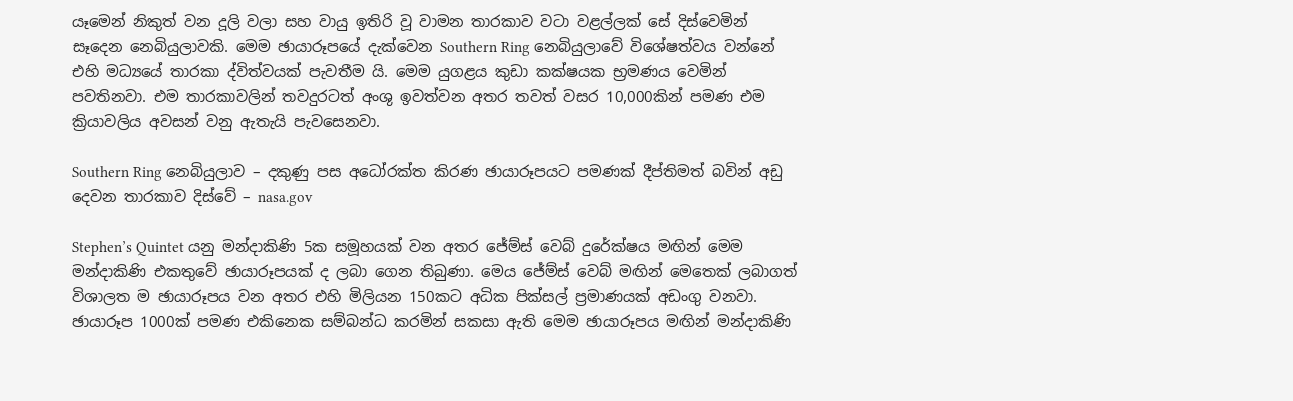යෑමෙන් නිකුත් වන දූලි වලා සහ වායු ඉතිරි වූ වාමන තාරකාව වටා වළල්ලක් සේ දිස්වෙමින් සෑදෙන නෙබියුලාවකි. මෙම ඡායාරූපයේ දැක්වෙන Southern Ring නෙබියුලාවේ විශේෂත්වය වන්නේ එහි මධ්‍යයේ තාරකා ද්විත්වයක් පැවතීම යි. මෙම යුගළය කුඩා කක්ෂයක භ්‍රමණය වෙමින් පවතිනවා. එම තාරකාවලින් තවදුරටත් අංශු ඉවත්වන අතර තවත් වසර 10,000කින් පමණ එම ක්‍රියාවලිය අවසන් වනු ඇතැයි පැවසෙනවා.

Southern Ring නෙබියුලාව – දකුණු පස අධෝරක්ත කිරණ ඡායාරූපයට පමණක් දීප්තිමත් බවින් අඩු දෙවන තාරකාව දිස්වේ – nasa.gov

Stephen’s Quintet යනු මන්දාකිණි 5ක සමූහයක් වන අතර ජේම්ස් වෙබ් දුරේක්ෂය මඟින් මෙම මන්දාකිණි එකතුවේ ඡායාරූපයක් ද ලබා ගෙන තිබුණා. මෙය ජේම්ස් වෙබ් මඟින් මෙතෙක් ලබාගත් විශාලත ම ඡායාරූපය වන අතර එහි මිලියන 150කට අධික පික්සල් ප්‍රමාණයක් අඩංගු වනවා. ඡායාරූප 1000ක් පමණ එකිනෙක සම්බන්ධ කරමින් සකසා ඇති මෙම ඡායාරූපය මඟින් මන්දාකිණි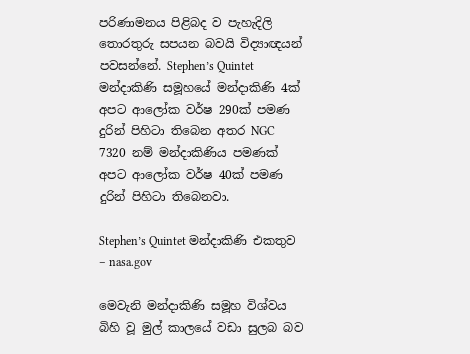පරිණාමනය පිළිබද ව පැහැදිලි තොරතුරු සපයන බවයි විද්‍යාඥයන් පවසන්නේ. Stephen’s Quintet මන්දාකිණි සමූහයේ මන්දාකිණි 4ක් අපට ආලෝක වර්ෂ 290ක් පමණ දුරින් පිහිටා තිබෙන අතර NGC 7320 නම් මන්දාකිණිය පමණක් අපට ආලෝක වර්ෂ 40ක් පමණ දුරින් පිහිටා තිබෙනවා.

Stephen’s Quintet මන්දාකිණි එකතුව – nasa.gov

මෙවැනි මන්දාකිණි සමූහ විශ්වය බිහි වූ මුල් කාලයේ වඩා සුලබ බව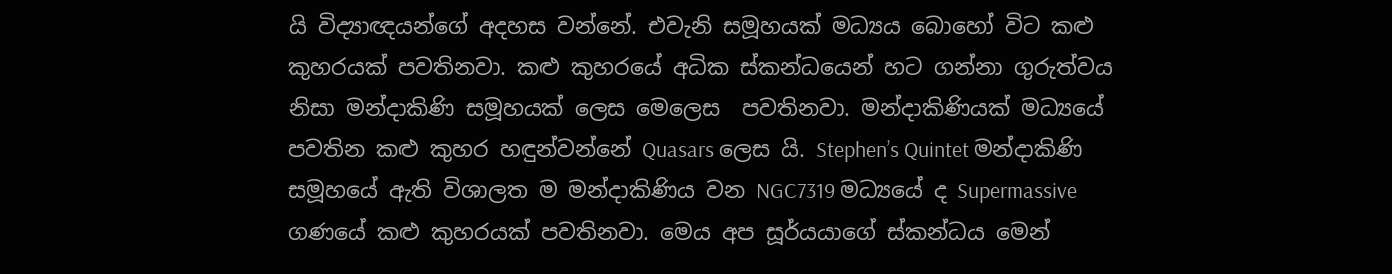යි විද්‍යාඥයන්ගේ අදහස වන්නේ. එවැනි සමූහයක් මධ්‍යය බොහෝ විට කළු කුහරයක් පවතිනවා. කළු කුහරයේ අධික ස්කන්ධයෙන් හට ගන්නා ගුරුත්වය නිසා මන්දාකිණි සමූහයක් ලෙස මෙලෙස  පවතිනවා. මන්දාකිණියක් මධ්‍යයේ පවතින කළු කුහර හඳුන්වන්නේ Quasars ලෙස යි. Stephen’s Quintet මන්දාකිණි සමූහයේ ඇති විශාලත ම මන්දාකිණිය වන NGC7319 මධ්‍යයේ ද Supermassive ගණයේ කළු කුහරයක් පවතිනවා. මෙය අප සූර්යයාගේ ස්කන්ධය මෙන්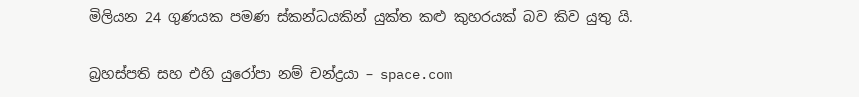මිලියන 24 ගුණයක පමණ ස්කන්ධයකින් යුක්ත කළු කුහරයක් බව කිව යුතු යි.

බ්‍රහස්පති සහ එහි යුරෝපා නම් චන්ද්‍රයා – space.com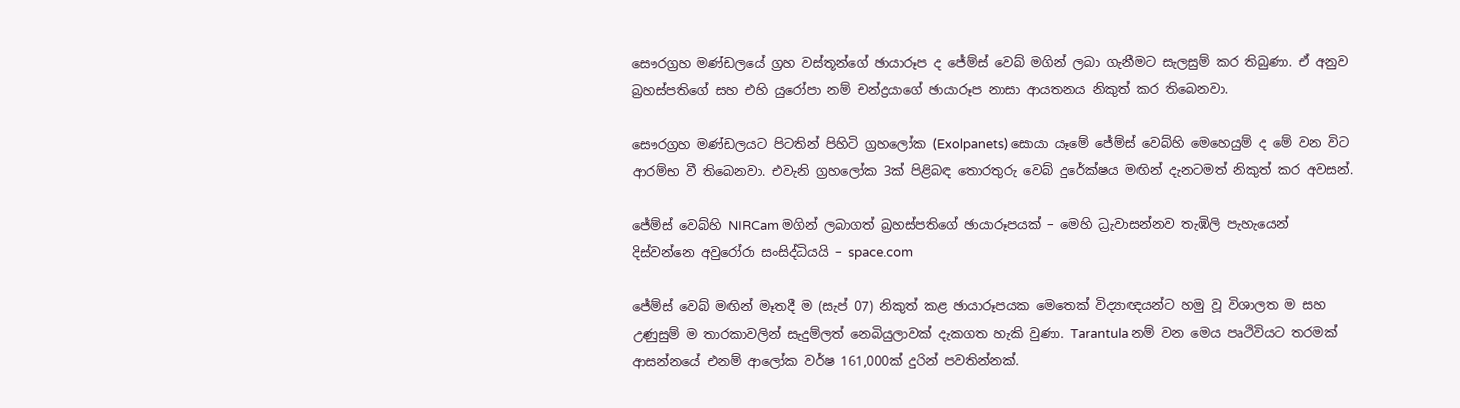සෞරග්‍රහ මණ්ඩලයේ ග්‍රහ වස්තූන්ගේ ඡායාරූප ද ජේම්ස් වෙබ් මගින් ලබා ගැනීමට සැලසුම් කර තිබුණා. ඒ අනුව බ්‍රහස්පතිගේ සහ එහි යුරෝපා නම් චන්ද්‍රයාගේ ඡායාරූප නාසා ආයතනය නිකුත් කර තිබෙනවා.

සෞරග්‍රහ මණ්ඩලයට පිටතින් පිහිටි ග්‍රහලෝක (Exolpanets) සොයා යෑමේ ජේම්ස් වෙබ්හි මෙහෙයුම් ද මේ වන විට ආරම්භ වී තිබෙනවා. එවැනි ග්‍රහලෝක 3ක් පිළිබඳ තොරතුරු වෙබ් දුරේක්ෂය මඟින් දැනටමත් නිකුත් කර අවසන්.

ජේම්ස් වෙබ්හි NIRCam මගින් ලබාගත් බ්‍රහස්පතිගේ ඡායාරූපයක් – මෙහි ධ්‍රැවාසන්නව තැඹිලි පැහැයෙන් දිස්වන්නෙ අවුරෝරා සංසිද්ධියයි – space.com

ජේම්ස් වෙබ් මඟින් මෑතදී ම (සැප් 07) නිකුත් කළ ඡායාරූපයක මෙතෙක් විද්‍යාඥයන්ට හමු වූ විශාලත ම සහ උණුසුම් ම තාරකාවලින් සැදුම්ලත් නෙබියුලාවක් දැකගත හැකි වුණා. Tarantula නම් වන මෙය පෘථිවියට තරමක් ආසන්නයේ එනම් ආලෝක වර්ෂ 161,000ක් දුරින් පවතින්නක්.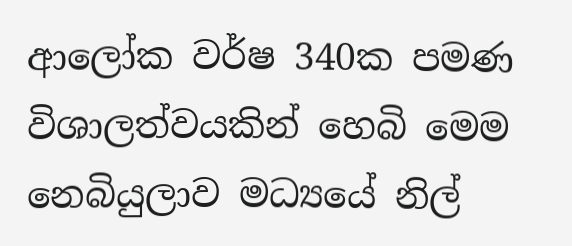ආලෝක වර්ෂ 340ක පමණ විශාලත්වයකින් හෙබි මෙම නෙබියුලාව මධ්‍යයේ නිල්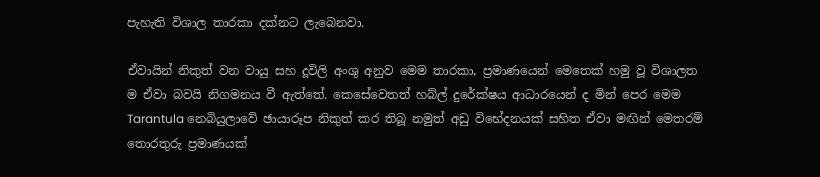පැහැති විශාල තාරකා දක්නට ලැබෙනවා.

ඒවායින් නිකුත් වන වායු සහ දූවිලි අංශු අනුව මෙම තාරකා, ප්‍රමාණයෙන් මෙතෙක් හමු වූ විශාලත ම ඒවා බවයි නිගමනය වී ඇත්තේ. කෙසේවෙතත් හබ්ල් දුරේක්ෂය ආධාරයෙන් ද මින් පෙර මෙම Tarantula නෙබියුලාවේ ඡායාරූප නිකුත් කර තිබූ නමුත් අඩු විභේදනයක් සහිත ඒවා මඟින් මෙතරම් තොරතුරු ප්‍රමාණයක්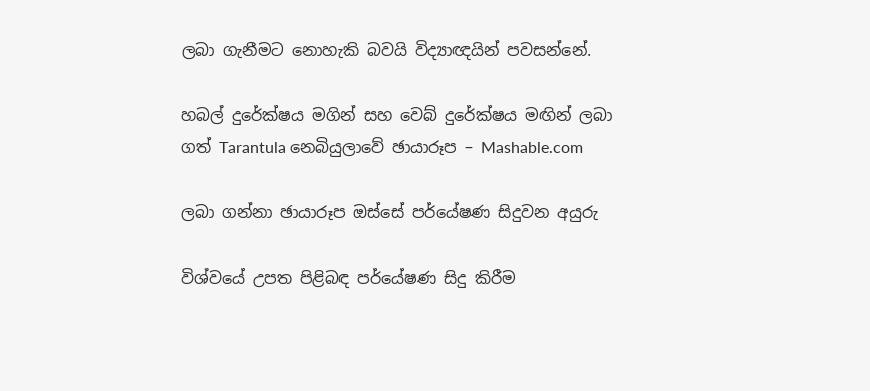ලබා ගැනීමට නොහැකි බවයි විද්‍යාඥයින් පවසන්නේ.

හබල් දුරේක්ෂය මගින් සහ වෙබ් දුරේක්ෂය මඟින් ලබා ගත් Tarantula නෙබියුලාවේ ඡායාරූප – Mashable.com

ලබා ගන්නා ඡායාරූප ඔස්සේ පර්යේෂණ සිදුවන අයුරු

විශ්වයේ උපත පිළිබඳ පර්යේෂණ සිදු කිරීම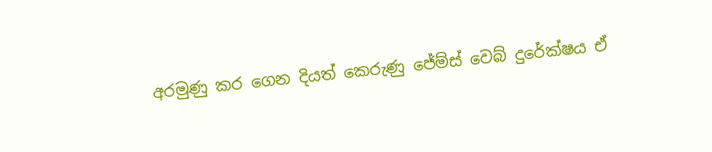අරමුණු කර ගෙන දියත් කෙරුණු ජේම්ස් වෙබ් දුරේක්ෂය ඒ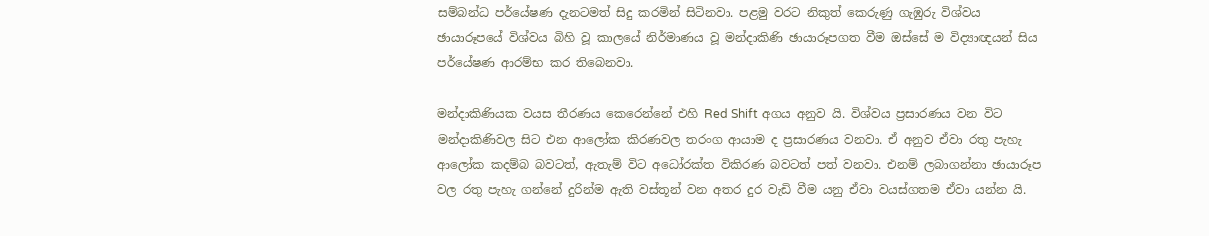සම්බන්ධ පර්යේෂණ දැනටමත් සිදු කරමින් සිටිනවා. පළමු වරට නිකුත් කෙරුණු ගැඹුරු විශ්වය ඡායාරූපයේ විශ්වය බිහි වූ කාලයේ නිර්මාණය වූ මන්දාකිණි ඡායාරූපගත වීම ඔස්සේ ම විද්‍යාඥයන් සිය පර්යේෂණ ආරම්භ කර තිබෙනවා.

මන්දාකිණියක වයස තීරණය කෙරෙන්නේ එහි Red Shift අගය අනුව යි. විශ්වය ප්‍රසාරණය වන විට මන්දාකිණිවල සිට එන ආලෝක කිරණවල තරංග ආයාම ද ප්‍රසාරණය වනවා. ඒ අනුව ඒවා රතු පැහැ ආලෝක කදම්බ බවටත්, ඇතැම් විට අධෝරක්ත විකිරණ බවටත් පත් වනවා. එනම් ලබාගන්නා ඡායාරූප වල රතු පැහැ ගන්නේ දුරින්ම ඇති වස්තූන් වන අතර දුර වැඩි වීම යනු ඒවා වයස්ගතම ඒවා යන්න යි.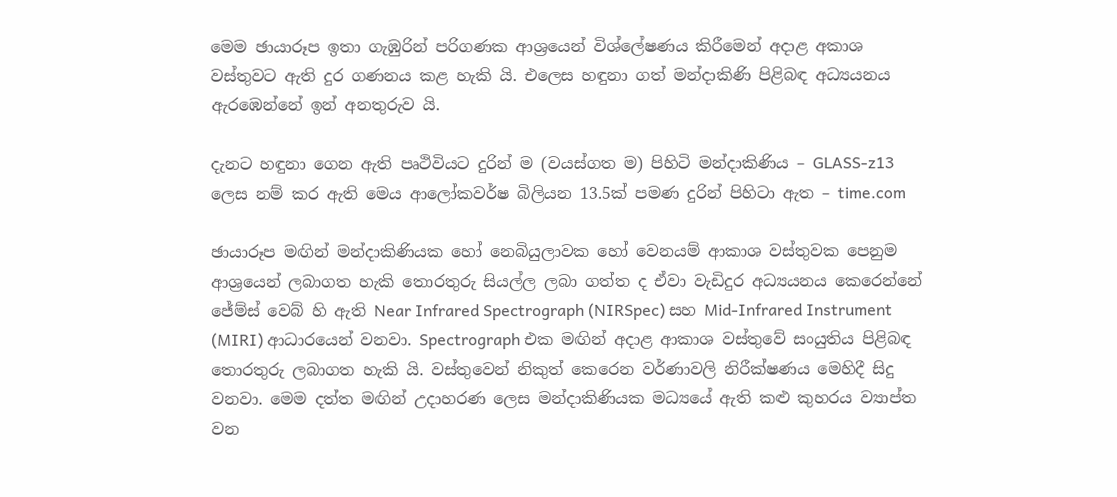මෙම ඡායාරූප ඉතා ගැඹුරින් පරිගණක ආශ්‍රයෙන් විශ්ලේෂණය කිරීමෙන් අදාළ අකාශ වස්තුවට ඇති දුර ගණනය කළ හැකි යි. එලෙස හඳුනා ගත් මන්දාකිණි පිළිබඳ අධ්‍යයනය ඇරඹෙන්නේ ඉන් අනතුරුව යි.

දැනට හඳුනා ගෙන ඇති පෘථිවියට දුරින් ම (වයස්ගත ම) පිහිටි මන්දාකිණිය – GLASS-z13 ලෙස නම් කර ඇති මෙය ආලෝකවර්ෂ බිලියන 13.5ක් පමණ දුරින් පිහිටා ඇත – time.com

ඡායාරූප මඟින් මන්දාකිණියක හෝ නෙබියුලාවක හෝ වෙනයම් ආකාශ වස්තුවක පෙනුම ආශ්‍රයෙන් ලබාගත හැකි තොරතුරු සියල්ල ලබා ගත්ත ද ඒවා වැඩිදුර අධ්‍යයනය කෙරෙන්නේ ජේම්ස් වෙබ් හි ඇති Near Infrared Spectrograph (NIRSpec) සහ Mid-Infrared Instrument (MIRI) ආධාරයෙන් වනවා. Spectrograph එක මඟින් අදාළ ආකාශ වස්තුවේ සංයුතිය පිළිබඳ තොරතුරු ලබාගත හැකි යි. වස්තුවෙන් නිකුත් කෙරෙන වර්ණාවලි නිරීක්ෂණය මෙහිදී සිදු වනවා. මෙම දත්ත මඟින් උදාහරණ ලෙස මන්දාකිණියක මධ්‍යයේ ඇති කළු කුහරය ව්‍යාප්ත වන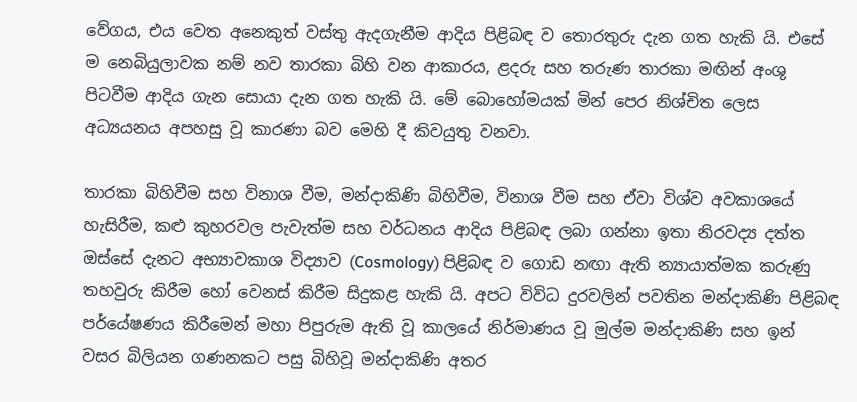වේගය, එය වෙත අනෙකුත් වස්තු ඇදගැනීම ආදිය පිළිබඳ ව තොරතුරු දැන ගත හැකි යි. එසේ ම නෙබියුලාවක නම් නව තාරකා බිහි වන ආකාරය, ළදරු සහ තරුණ තාරකා මඟින් අංශු පිටවීම ආදිය ගැන සොයා දැන ගත හැකි යි. මේ බොහෝමයක් මින් පෙර නිශ්චිත ලෙස අධ්‍යයනය අපහසු වූ කාරණා බව මෙහි දී කිවයුතු වනවා.

තාරකා බිහිවීම සහ විනාශ වීම, මන්දාකිණි බිහිවීම, විනාශ වීම සහ ඒවා විශ්ව අවකාශයේ හැසිරීම, කළු කුහරවල පැවැත්ම සහ වර්ධනය ආදිය පිළිබඳ ලබා ගන්නා ඉතා නිරවද්‍ය දත්ත ඔස්සේ දැනට අභ්‍යාවකාශ විද්‍යාව (Cosmology) පිළිබඳ ව ගොඩ නඟා ඇති න්‍යායාත්මක කරුණු තහවුරු කිරීම හෝ වෙනස් කිරීම සිදුකළ හැකි යි. අපට විවිධ දුරවලින් පවතින මන්දාකිණි පිළිබඳ පර්යේෂණය කිරීමෙන් මහා පිපුරුම ඇති වූ කාලයේ නිර්මාණය වූ මුල්ම මන්දාකිණි සහ ඉන් වසර බිලියන ගණනකට පසු බිහිවූ මන්දාකිණි අතර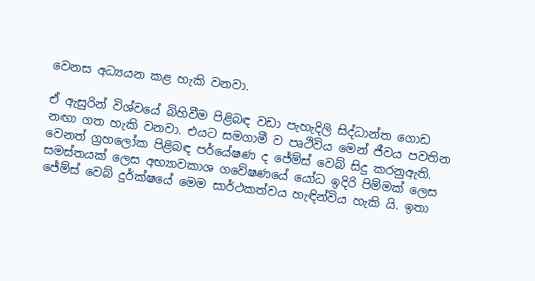වෙනස අධ්‍යයන කළ හැකි වනවා.

ඒ ඇසුරින් විශ්වයේ බිහිවීම පිළිබඳ වඩා පැහැදිලි සිද්ධාන්ත ගොඩ නඟා ගත හැකි වනවා. එයට සමගාමී ව පෘථිවිය මෙන් ජීවය පවතින වෙනත් ග්‍රහලෝක පිළිබඳ පර්යේෂණ ද ජේම්ස් වෙබ් සිදු කරනුඇති. සමස්තයක් ලෙස අභ්‍යාවකාශ ගවේෂණයේ යෝධ ඉදිරි පිම්මක් ලෙස ජේම්ස් වෙබ් දුර්ක්ෂයේ මෙම සාර්ථකත්වය හැඳින්විය හැකි යි. ඉතා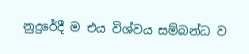නුදුරේදී ම එය විශ්වය සම්බන්ධ ව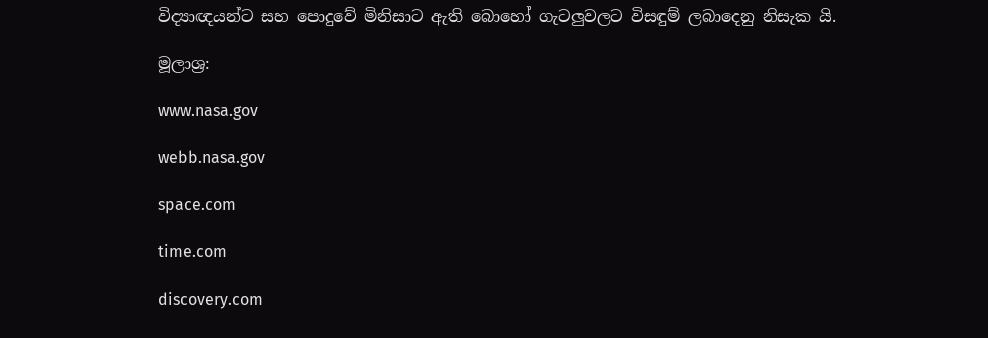විද්‍යාඥයන්ට සහ පොදුවේ මිනිසාට ඇති බොහෝ ගැටලුවලට විසඳුම් ලබාදෙනු නිසැක යි.

මූලාශ්‍ර:

www.nasa.gov

webb.nasa.gov

space.com

time.com

discovery.com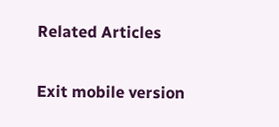Related Articles

Exit mobile version